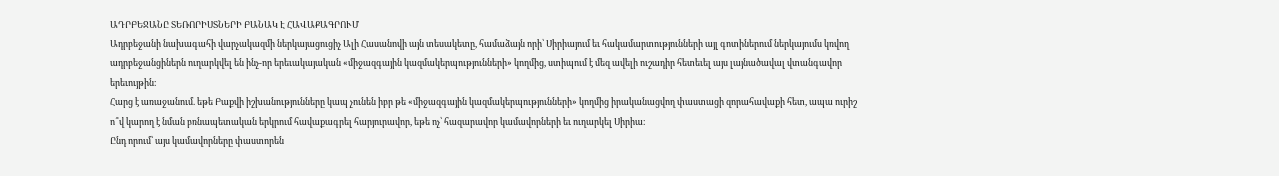ԱԴՐԲԵՋԱՆԸ ՏԵՌՈՐԻՍՏՆԵՐԻ ԲԱՆԱԿ Է ՀԱՎԱՔԱԳՐՈՒՄ
Ադրբեջանի նախագահի վարչակազմի ներկայացուցիչ Ալի Հասանովի այն տեսակետը, համաձայն որի՝ Սիրիայում եւ հակամարտությունների այլ գոտիներում ներկայումս կռվող ադրբեջանցիներն ուղարկվել են ինչ-որ երեւակայական «միջազգային կազմակերպությունների» կողմից, ստիպում է մեզ ավելի ուշադիր հետեւել այս լայնածավալ վտանգավոր երեւույթին։
Հարց է առաջանում. եթե Բաքվի իշխանությունները կապ չունեն իբր թե «միջազգային կազմակերպությունների» կողմից իրականացվող փաստացի զորահավաքի հետ, ապա ուրիշ ո՞վ կարող է նման բռնապետական երկրում հավաքագրել հարյուրավոր, եթե ոչ՝ հազարավոր կամավորների եւ ուղարկել Սիրիա։
Ընդ որում՝ այս կամավորները փաստորեն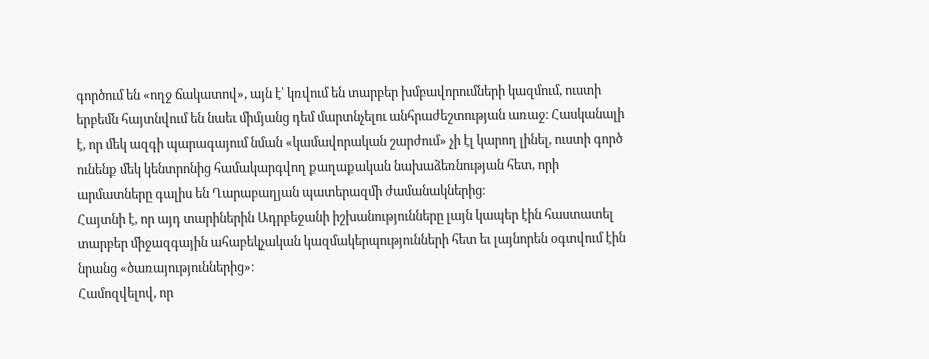գործում են «ողջ ճակատով», այն է՝ կռվում են տարբեր խմբավորումների կազմում, ուստի երբեմն հայտնվում են նաեւ միմյանց դեմ մարտնչելու անհրաժեշտության առաջ։ Հասկանալի է, որ մեկ ազգի պարագայում նման «կամավորական շարժում» չի էլ կարող լինել, ուստի գործ ունենք մեկ կենտրոնից համակարգվող քաղաքական նախաձեռնության հետ, որի արմատները գալիս են Ղարաբաղյան պատերազմի ժամանակներից։
Հայտնի է, որ այդ տարիներին Ադրբեջանի իշխանությունները լայն կապեր էին հաստատել տարբեր միջազգային ահաբեկչական կազմակերպությունների հետ եւ լայնորեն օգտվում էին նրանց «ծառայություններից»։
Համոզվելով, որ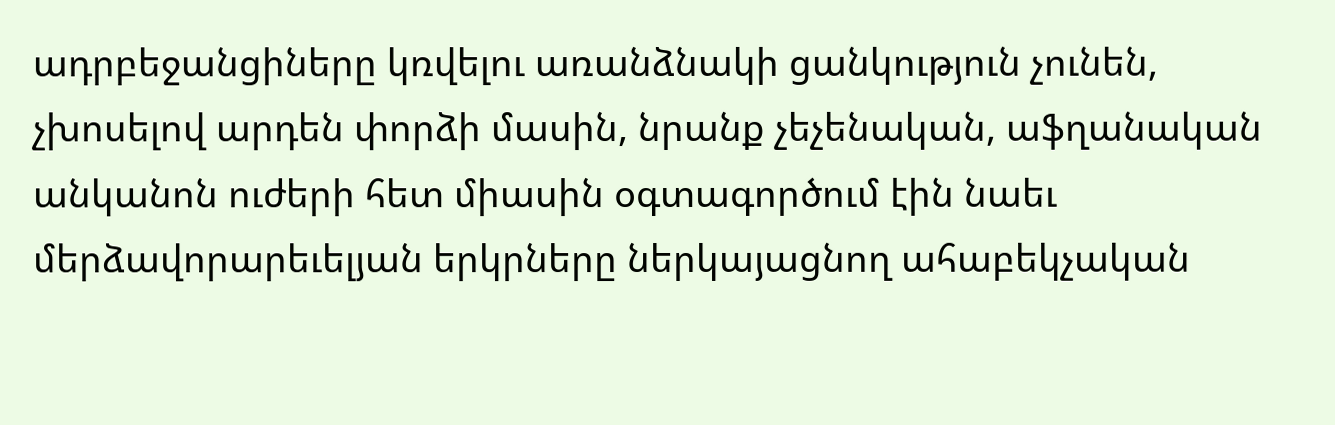ադրբեջանցիները կռվելու առանձնակի ցանկություն չունեն, չխոսելով արդեն փորձի մասին, նրանք չեչենական, աֆղանական անկանոն ուժերի հետ միասին օգտագործում էին նաեւ մերձավորարեւելյան երկրները ներկայացնող ահաբեկչական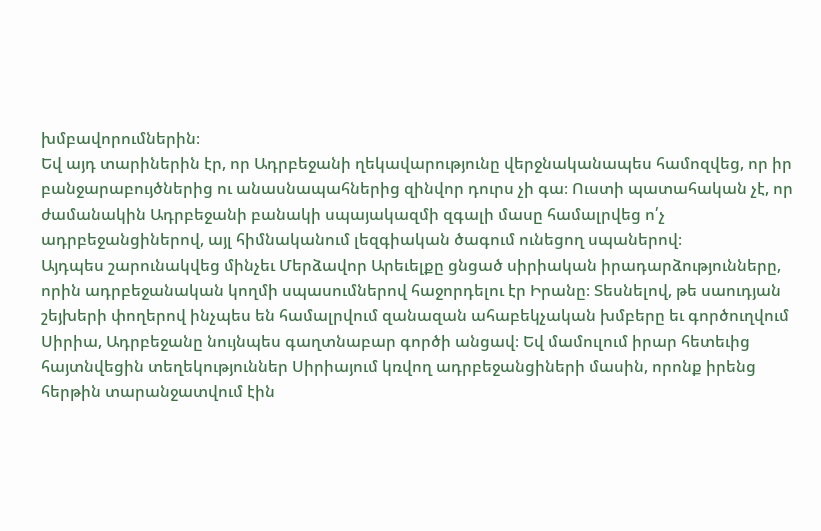խմբավորումներին։
Եվ այդ տարիներին էր, որ Ադրբեջանի ղեկավարությունը վերջնականապես համոզվեց, որ իր բանջարաբույծներից ու անասնապահներից զինվոր դուրս չի գա։ Ուստի պատահական չէ, որ ժամանակին Ադրբեջանի բանակի սպայակազմի զգալի մասը համալրվեց ո՛չ ադրբեջանցիներով, այլ հիմնականում լեզգիական ծագում ունեցող սպաներով։
Այդպես շարունակվեց մինչեւ Մերձավոր Արեւելքը ցնցած սիրիական իրադարձությունները, որին ադրբեջանական կողմի սպասումներով հաջորդելու էր Իրանը։ Տեսնելով, թե սաուդյան շեյխերի փողերով ինչպես են համալրվում զանազան ահաբեկչական խմբերը եւ գործուղվում Սիրիա, Ադրբեջանը նույնպես գաղտնաբար գործի անցավ։ Եվ մամուլում իրար հետեւից հայտնվեցին տեղեկություններ Սիրիայում կռվող ադրբեջանցիների մասին, որոնք իրենց հերթին տարանջատվում էին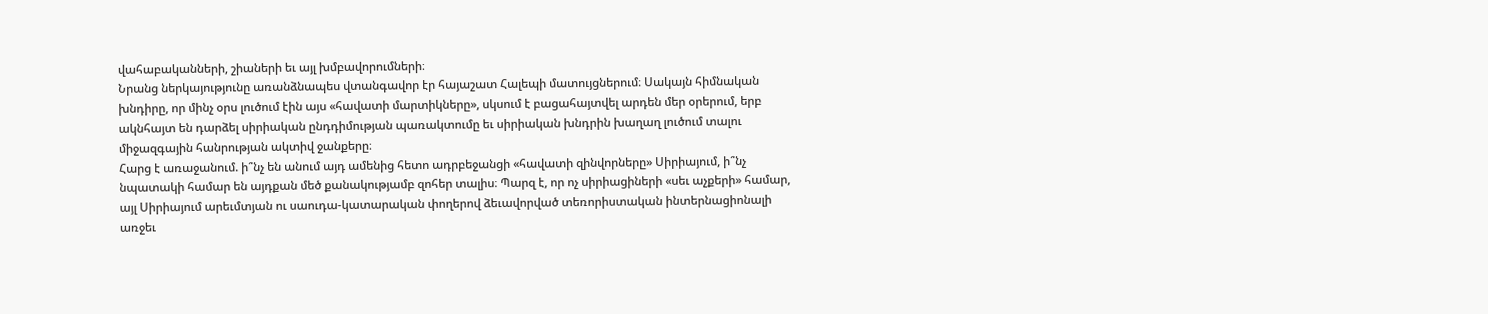վահաբականների, շիաների եւ այլ խմբավորումների։
Նրանց ներկայությունը առանձնապես վտանգավոր էր հայաշատ Հալեպի մատույցներում։ Սակայն հիմնական խնդիրը, որ մինչ օրս լուծում էին այս «հավատի մարտիկները», սկսում է բացահայտվել արդեն մեր օրերում, երբ ակնհայտ են դարձել սիրիական ընդդիմության պառակտումը եւ սիրիական խնդրին խաղաղ լուծում տալու միջազգային հանրության ակտիվ ջանքերը։
Հարց է առաջանում. ի՞նչ են անում այդ ամենից հետո ադրբեջանցի «հավատի զինվորները» Սիրիայում, ի՞նչ նպատակի համար են այդքան մեծ քանակությամբ զոհեր տալիս։ Պարզ է, որ ոչ սիրիացիների «սեւ աչքերի» համար, այլ Սիրիայում արեւմտյան ու սաուդա-կատարական փողերով ձեւավորված տեռորիստական ինտերնացիոնալի առջեւ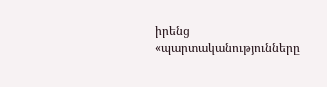իրենց «պարտականությունները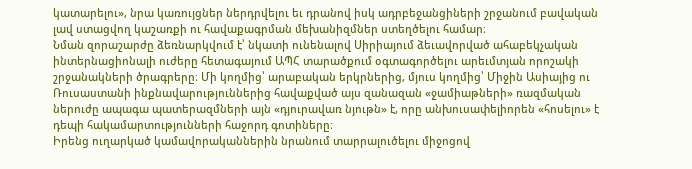կատարելու», նրա կառույցներ ներդրվելու եւ դրանով իսկ ադրբեջանցիների շրջանում բավական լավ ստացվող կաշառքի ու հավաքագրման մեխանիզմներ ստեղծելու համար։
Նման զորաշարժը ձեռնարկվում է՝ նկատի ունենալով Սիրիայում ձեւավորված ահաբեկչական ինտերնացիոնալի ուժերը հետագայում ԱՊՀ տարածքում օգտագործելու արեւմտյան որոշակի շրջանակների ծրագրերը։ Մի կողմից՝ արաբական երկրներից, մյուս կողմից՝ Միջին Ասիայից ու Ռուսաստանի ինքնավարություններից հավաքված այս զանազան «ջամիաթների» ռազմական ներուժը ապագա պատերազմների այն «դյուրավառ նյութն» է, որը անխուսափելիորեն «հոսելու» է դեպի հակամարտությունների հաջորդ գոտիները։
Իրենց ուղարկած կամավորականներին նրանում տարրալուծելու միջոցով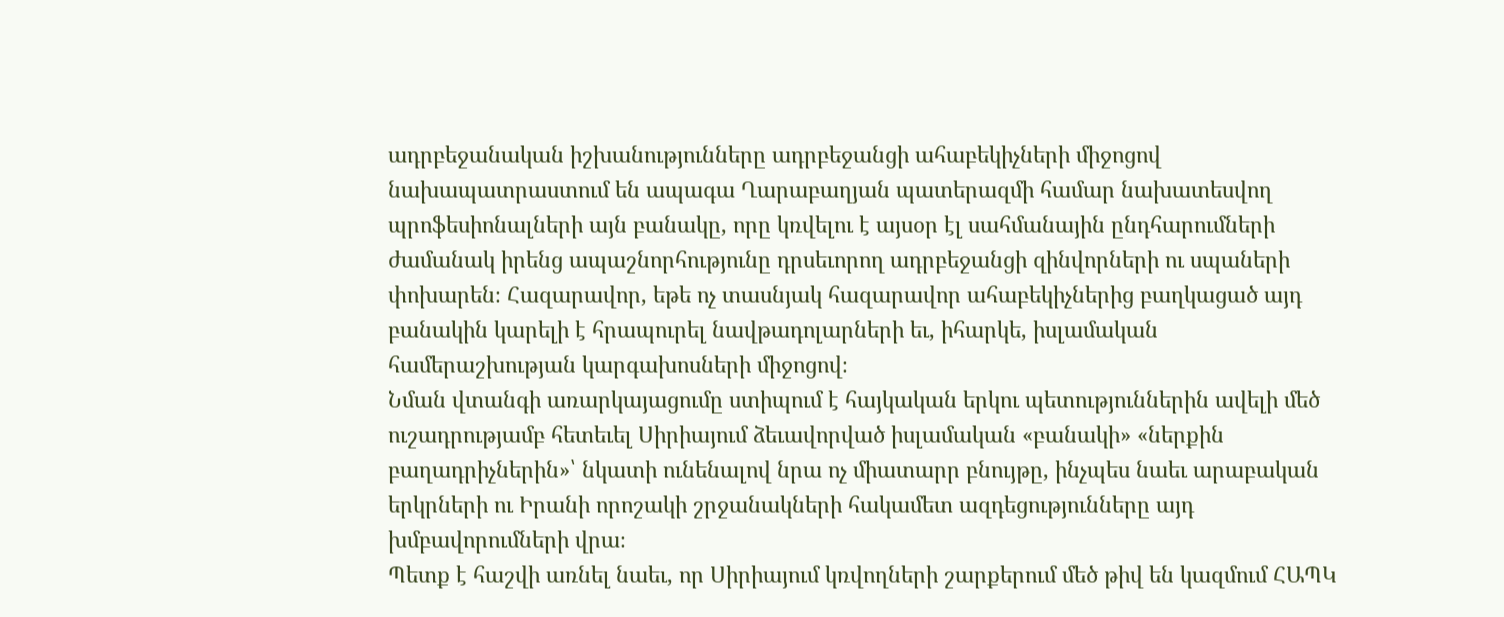ադրբեջանական իշխանությունները ադրբեջանցի ահաբեկիչների միջոցով նախապատրաստում են ապագա Ղարաբաղյան պատերազմի համար նախատեսվող պրոֆեսիոնալների այն բանակը, որը կռվելու է այսօր էլ սահմանային ընդհարումների ժամանակ իրենց ապաշնորհությունը դրսեւորող ադրբեջանցի զինվորների ու սպաների փոխարեն։ Հազարավոր, եթե ոչ տասնյակ հազարավոր ահաբեկիչներից բաղկացած այդ բանակին կարելի է հրապուրել նավթադոլարների եւ, իհարկե, իսլամական համերաշխության կարգախոսների միջոցով։
Նման վտանգի առարկայացումը ստիպում է հայկական երկու պետություններին ավելի մեծ ուշադրությամբ հետեւել Սիրիայում ձեւավորված իսլամական «բանակի» «ներքին բաղադրիչներին»՝ նկատի ունենալով նրա ոչ միատարր բնույթը, ինչպես նաեւ արաբական երկրների ու Իրանի որոշակի շրջանակների հակամետ ազդեցությունները այդ խմբավորումների վրա։
Պետք է հաշվի առնել նաեւ, որ Սիրիայում կռվողների շարքերում մեծ թիվ են կազմում ՀԱՊԿ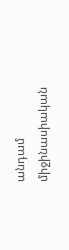անդամ միջինասիական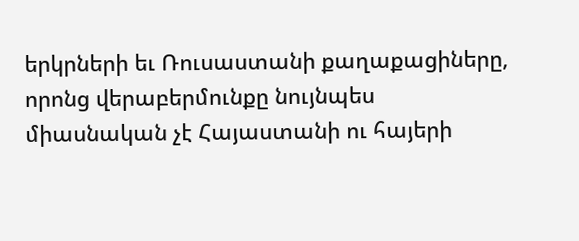երկրների եւ Ռուսաստանի քաղաքացիները, որոնց վերաբերմունքը նույնպես միասնական չէ Հայաստանի ու հայերի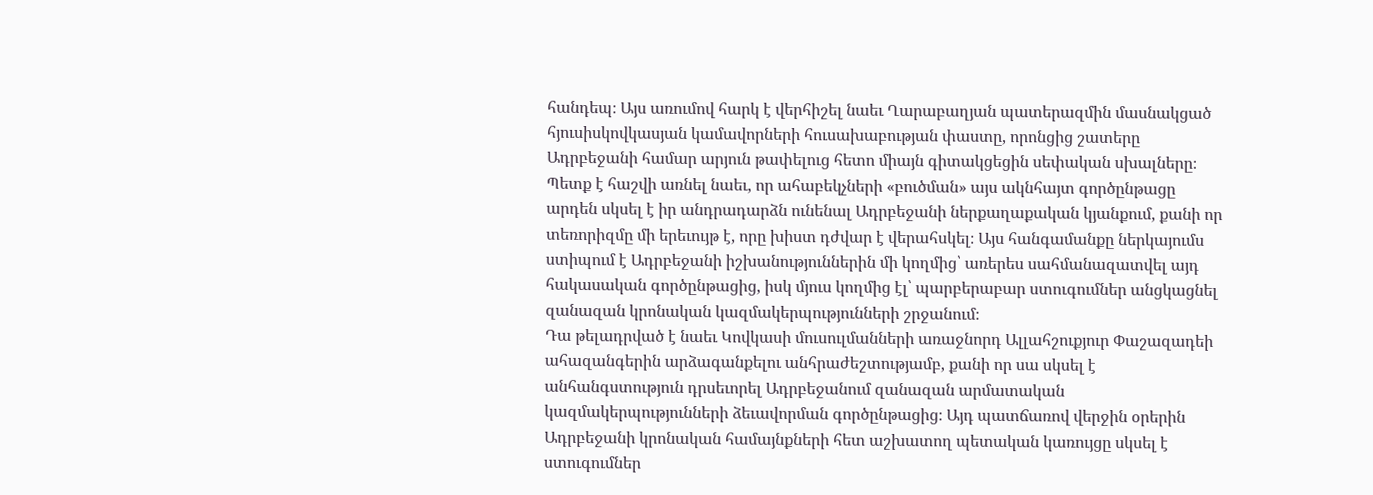հանդեպ։ Այս առումով հարկ է վերհիշել նաեւ Ղարաբաղյան պատերազմին մասնակցած հյուսիսկովկասյան կամավորների հուսախաբության փաստը, որոնցից շատերը Ադրբեջանի համար արյուն թափելուց հետո միայն գիտակցեցին սեփական սխալները։
Պետք է հաշվի առնել նաեւ, որ ահաբեկչների «բուծման» այս ակնհայտ գործընթացը արդեն սկսել է իր անդրադարձն ունենալ Ադրբեջանի ներքաղաքական կյանքում, քանի որ տեռորիզմը մի երեւույթ է, որը խիստ դժվար է վերահսկել։ Այս հանգամանքը ներկայումս ստիպում է Ադրբեջանի իշխանություններին մի կողմից՝ առերես սահմանազատվել այդ հակասական գործընթացից, իսկ մյուս կողմից էլ՝ պարբերաբար ստուգումներ անցկացնել զանազան կրոնական կազմակերպությունների շրջանում։
Դա թելադրված է նաեւ Կովկասի մուսուլմանների առաջնորդ Ալլահշուքյուր Փաշազադեի ահազանգերին արձագանքելու անհրաժեշտությամբ, քանի որ սա սկսել է անհանգստություն դրսեւորել Ադրբեջանում զանազան արմատական կազմակերպությունների ձեւավորման գործընթացից։ Այդ պատճառով վերջին օրերին Ադրբեջանի կրոնական համայնքների հետ աշխատող պետական կառույցը սկսել է ստուգումներ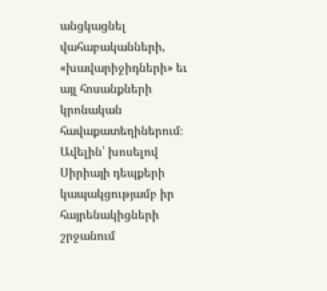անցկացնել վահաբականների, «խավարիջիդների» եւ այլ հոսանքների կրոնական հավաքատեղիներում։
Ավելին՝ խոսելով Սիրիայի դեպքերի կապակցությամբ իր հայրենակիցների շրջանում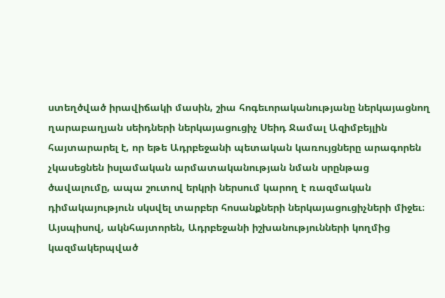ստեղծված իրավիճակի մասին, շիա հոգեւորականությանը ներկայացնող ղարաբաղյան սեիդների ներկայացուցիչ Սեիդ Ջամալ Ազիմբեյլին հայտարարել է, որ եթե Ադրբեջանի պետական կառույցները արագորեն չկասեցնեն իսլամական արմատականության նման սրընթաց ծավալումը, ապա շուտով երկրի ներսում կարող է ռազմական դիմակայություն սկսվել տարբեր հոսանքների ներկայացուցիչների միջեւ։
Այսպիսով, ակնհայտորեն, Ադրբեջանի իշխանությունների կողմից կազմակերպված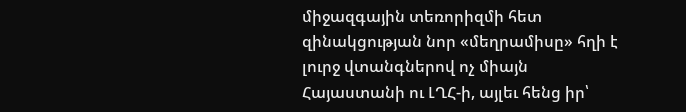միջազգային տեռորիզմի հետ զինակցության նոր «մեղրամիսը» հղի է լուրջ վտանգներով ոչ միայն Հայաստանի ու ԼՂՀ-ի, այլեւ հենց իր՝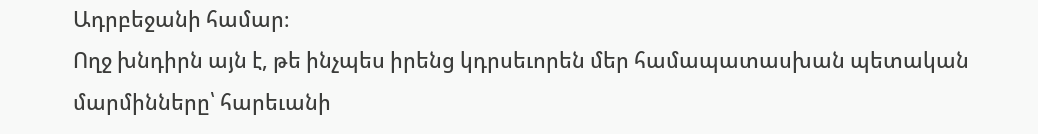Ադրբեջանի համար։
Ողջ խնդիրն այն է, թե ինչպես իրենց կդրսեւորեն մեր համապատասխան պետական մարմինները՝ հարեւանի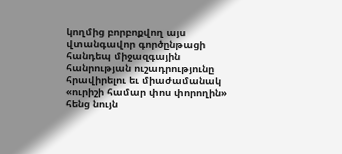կողմից բորբոքվող այս վտանգավոր գործընթացի հանդեպ միջազգային հանրության ուշադրությունը հրավիրելու եւ միաժամանակ «ուրիշի համար փոս փորողին» հենց նույն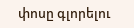փոսը գլորելու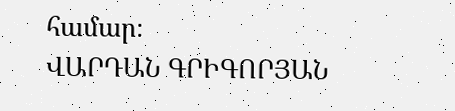համար։
ՎԱՐԴԱՆ ԳՐԻԳՈՐՅԱՆ